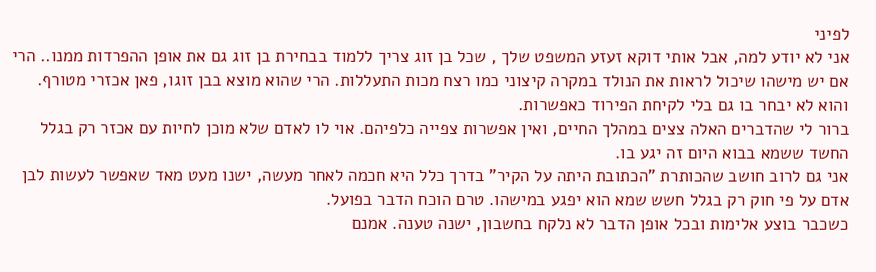לפיני
אני לא יודע למה, אבל אותי דוקא זעזע המשפט שלך , שכל בן זוג צריך ללמוד בבחירת בן זוג גם את אופן ההפרדות ממנו.. הרי אם יש מישהו שיכול לראות את הנולד במקרה קיצוני כמו רצח מכות התעללות. הרי שהוא מוצא בבן זוגו, פאן אכזרי מטורף. והוא לא יבחר בו גם בלי לקיחת הפירוד כאפשרות.
ברור לי שהדברים האלה צצים במהלך החיים, ואין אפשרות צפייה כלפיהם. אוי לו לאדם שלא מוכן לחיות עם אכזר רק בגלל החשד ששמא בבוא היום זה יגע בו.
אני גם לרוב חושב שהכותרת "הכתובת היתה על הקיר" בדרך כלל היא חכמה לאחר מעשה, ישנו מעט מאד שאפשר לעשות לבן אדם על פי חוק רק בגלל חשש שמא הוא יפגע במישהו. טרם הוכח הדבר בפועל.
כשכבר בוצע אלימות ובכל אופן הדבר לא נלקח בחשבון, ישנה טענה. אמנם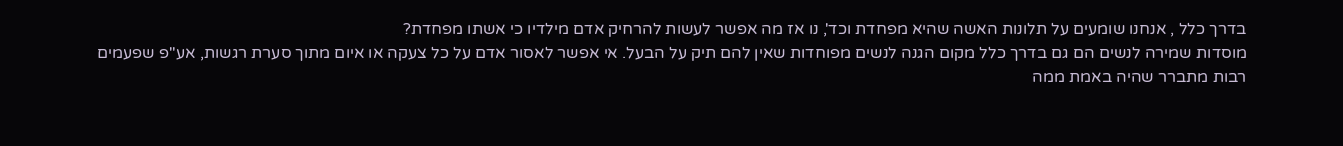בדרך כלל , אנחנו שומעים על תלונות האשה שהיא מפחדת וכד', נו אז מה אפשר לעשות להרחיק אדם מילדיו כי אשתו מפחדת?
מוסדות שמירה לנשים הם גם בדרך כלל מקום הגנה לנשים מפוחדות שאין להם תיק על הבעל. אי אפשר לאסור אדם על כל צעקה או איום מתוך סערת רגשות, אע"פ שפעמים רבות מתברר שהיה באמת ממה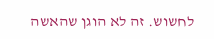לחשוש. זה לא הוגן שהאשה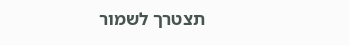תצטרך לשמור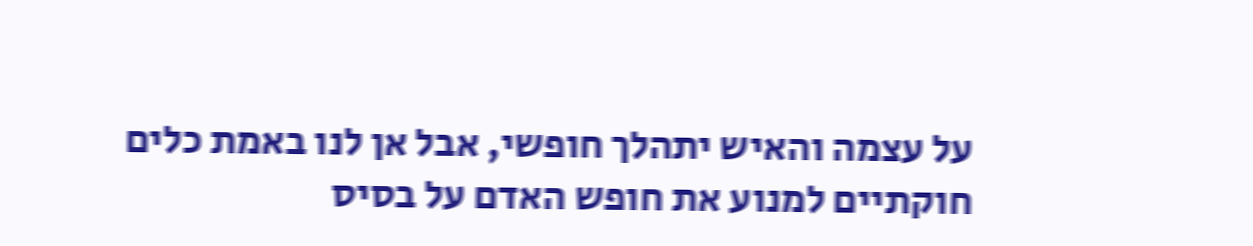על עצמה והאיש יתהלך חופשי, אבל אן לנו באמת כלים חוקתיים למנוע את חופש האדם על בסיס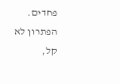פחדים.
הפתרון לא קל,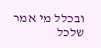ובכלל מי אמר שלכל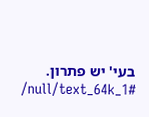בעי' יש פתרון.
/null/text_64k_1#